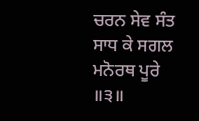ਚਰਨ ਸੇਵ ਸੰਤ ਸਾਧ ਕੇ ਸਗਲ ਮਨੋਰਥ ਪੂਰੇ ॥੩॥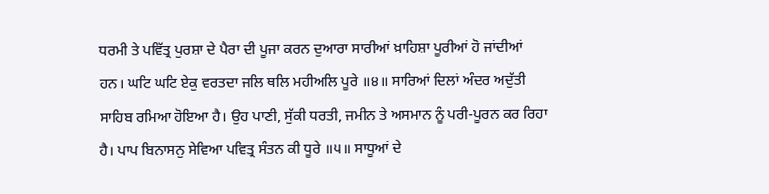ਧਰਮੀ ਤੇ ਪਵਿੱਤ੍ਰ ਪੁਰਸ਼ਾ ਦੇ ਪੈਰਾ ਦੀ ਪੂਜਾ ਕਰਨ ਦੁਆਰਾ ਸਾਰੀਆਂ ਖ਼ਾਹਿਸ਼ਾ ਪੂਰੀਆਂ ਹੋ ਜਾਂਦੀਆਂ ਹਨ। ਘਟਿ ਘਟਿ ਏਕੁ ਵਰਤਦਾ ਜਲਿ ਥਲਿ ਮਹੀਅਲਿ ਪੂਰੇ ॥੪॥ ਸਾਰਿਆਂ ਦਿਲਾਂ ਅੰਦਰ ਅਦੁੱਤੀ ਸਾਹਿਬ ਰਮਿਆ ਹੋਇਆ ਹੈ। ਉਹ ਪਾਣੀ, ਸੁੱਕੀ ਧਰਤੀ, ਜਮੀਨ ਤੇ ਅਸਮਾਨ ਨੂੰ ਪਰੀ-ਪੂਰਨ ਕਰ ਰਿਹਾ ਹੈ। ਪਾਪ ਬਿਨਾਸਨੁ ਸੇਵਿਆ ਪਵਿਤ੍ਰ ਸੰਤਨ ਕੀ ਧੂਰੇ ॥੫॥ ਸਾਧੂਆਂ ਦੇ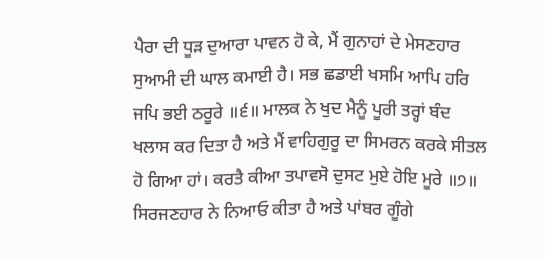ਪੈਰਾ ਦੀ ਧੂੜ ਦੁਆਰਾ ਪਾਵਨ ਹੋ ਕੇ, ਮੈਂ ਗੁਨਾਹਾਂ ਦੇ ਮੇਸਣਹਾਰ ਸੁਆਮੀ ਦੀ ਘਾਲ ਕਮਾਈ ਹੈ। ਸਭ ਛਡਾਈ ਖਸਮਿ ਆਪਿ ਹਰਿ ਜਪਿ ਭਈ ਠਰੂਰੇ ॥੬॥ ਮਾਲਕ ਨੇ ਖੁਦ ਮੈਨੂੰ ਪੂਰੀ ਤਰ੍ਹਾਂ ਬੰਦ ਖਲਾਸ ਕਰ ਦਿਤਾ ਹੈ ਅਤੇ ਮੈਂ ਵਾਹਿਗੁਰੂ ਦਾ ਸਿਮਰਨ ਕਰਕੇ ਸੀਤਲ ਹੋ ਗਿਆ ਹਾਂ। ਕਰਤੈ ਕੀਆ ਤਪਾਵਸੋ ਦੁਸਟ ਮੁਏ ਹੋਇ ਮੂਰੇ ॥੭॥ ਸਿਰਜਣਹਾਰ ਨੇ ਨਿਆਓ ਕੀਤਾ ਹੈ ਅਤੇ ਪਾਂਬਰ ਗੂੰਗੇ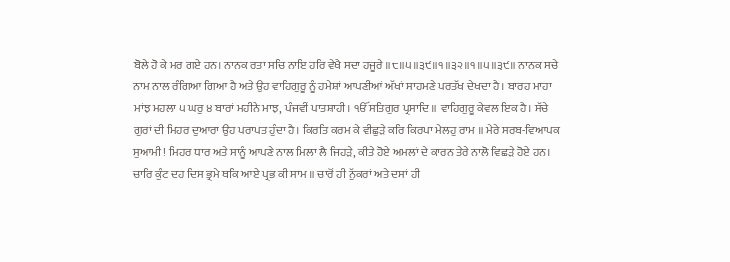ਬੋਲੇ ਹੋ ਕੇ ਮਰ ਗਏ ਹਨ। ਨਾਨਕ ਰਤਾ ਸਚਿ ਨਾਇ ਹਰਿ ਵੇਖੈ ਸਦਾ ਹਜੂਰੇ ॥੮॥੫॥੩੯॥੧॥੩੨॥੧॥੫॥੩੯॥ ਨਾਨਕ ਸਚੇ ਨਾਮ ਨਾਲ ਰੰਗਿਆ ਗਿਆ ਹੈ ਅਤੇ ਉਹ ਵਾਹਿਗੁਰੂ ਨੂੰ ਹਮੇਸ਼ਾਂ ਆਪਣੀਆਂ ਅੱਖਾਂ ਸਾਹਮਣੇ ਪਰਤੱਖ ਦੇਖਦਾ ਹੈ। ਬਾਰਹ ਮਾਹਾ ਮਾਂਝ ਮਹਲਾ ੫ ਘਰੁ ੪ ਬਾਰਾਂ ਮਹੀਨੇ ਮਾਝ, ਪੰਜਵੀਂ ਪਾਤਸ਼ਾਹੀ। ੴ ਸਤਿਗੁਰ ਪ੍ਰਸਾਦਿ ॥ ਵਾਹਿਗੁਰੂ ਕੇਵਲ ਇਕ ਹੈ। ਸੱਚੇ ਗੁਰਾਂ ਦੀ ਮਿਹਰ ਦੁਆਰਾ ਉਹ ਪਰਾਪਤ ਹੁੰਦਾ ਹੈ। ਕਿਰਤਿ ਕਰਮ ਕੇ ਵੀਛੁੜੇ ਕਰਿ ਕਿਰਪਾ ਮੇਲਹੁ ਰਾਮ ॥ ਮੇਰੇ ਸਰਬ-ਵਿਆਪਕ ਸੁਆਮੀ! ਮਿਹਰ ਧਾਰ ਅਤੇ ਸਾਨੂੰ ਆਪਣੇ ਨਾਲ ਮਿਲਾ ਲੈ ਜਿਹੜੇ, ਕੀਤੇ ਹੋਏ ਅਮਲਾਂ ਦੇ ਕਾਰਨ ਤੇਰੇ ਨਾਲੋ ਵਿਛੜੇ ਹੋਏ ਹਨ। ਚਾਰਿ ਕੁੰਟ ਦਹ ਦਿਸ ਭ੍ਰਮੇ ਥਕਿ ਆਏ ਪ੍ਰਭ ਕੀ ਸਾਮ ॥ ਚਾਰੋਂ ਹੀ ਨੁੱਕਰਾਂ ਅਤੇ ਦਸਾਂ ਹੀ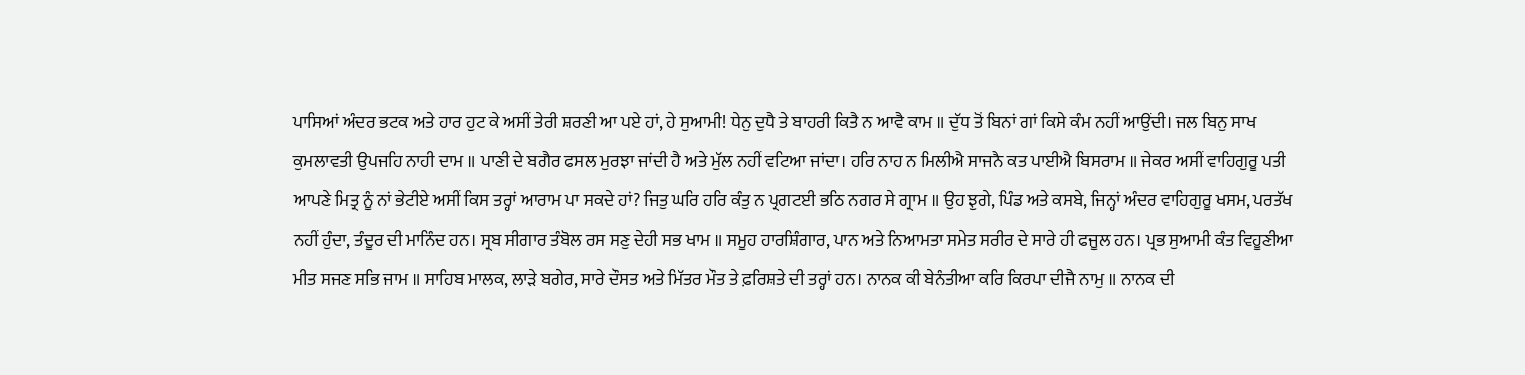ਪਾਸਿਆਂ ਅੰਦਰ ਭਟਕ ਅਤੇ ਹਾਰ ਹੁਟ ਕੇ ਅਸੀਂ ਤੇਰੀ ਸ਼ਰਣੀ ਆ ਪਏ ਹਾਂ, ਹੇ ਸੁਆਮੀ! ਧੇਨੁ ਦੁਧੈ ਤੇ ਬਾਹਰੀ ਕਿਤੈ ਨ ਆਵੈ ਕਾਮ ॥ ਦੁੱਧ ਤੋਂ ਬਿਨਾਂ ਗਾਂ ਕਿਸੇ ਕੰਮ ਨਹੀਂ ਆਉਂਦੀ। ਜਲ ਬਿਨੁ ਸਾਖ ਕੁਮਲਾਵਤੀ ਉਪਜਹਿ ਨਾਹੀ ਦਾਮ ॥ ਪਾਣੀ ਦੇ ਬਗੈਰ ਫਸਲ ਮੁਰਝਾ ਜਾਂਦੀ ਹੈ ਅਤੇ ਮੁੱਲ ਨਹੀਂ ਵਟਿਆ ਜਾਂਦਾ। ਹਰਿ ਨਾਹ ਨ ਮਿਲੀਐ ਸਾਜਨੈ ਕਤ ਪਾਈਐ ਬਿਸਰਾਮ ॥ ਜੇਕਰ ਅਸੀਂ ਵਾਹਿਗੁਰੂ ਪਤੀ ਆਪਣੇ ਮਿਤ੍ਰ ਨੂੰ ਨਾਂ ਭੇਟੀਏ ਅਸੀਂ ਕਿਸ ਤਰ੍ਹਾਂ ਆਰਾਮ ਪਾ ਸਕਦੇ ਹਾਂ? ਜਿਤੁ ਘਰਿ ਹਰਿ ਕੰਤੁ ਨ ਪ੍ਰਗਟਈ ਭਠਿ ਨਗਰ ਸੇ ਗ੍ਰਾਮ ॥ ਉਹ ਝੁਗੇ, ਪਿੰਡ ਅਤੇ ਕਸਬੇ, ਜਿਨ੍ਹਾਂ ਅੰਦਰ ਵਾਹਿਗੁਰੂ ਖਸਮ, ਪਰਤੱਖ ਨਹੀਂ ਹੁੰਦਾ, ਤੰਦੂਰ ਦੀ ਮਾਨਿੰਦ ਹਨ। ਸ੍ਰਬ ਸੀਗਾਰ ਤੰਬੋਲ ਰਸ ਸਣੁ ਦੇਹੀ ਸਭ ਖਾਮ ॥ ਸਮੂਹ ਹਾਰਸ਼ਿੰਗਾਰ, ਪਾਨ ਅਤੇ ਨਿਆਮਤਾ ਸਮੇਤ ਸਰੀਰ ਦੇ ਸਾਰੇ ਹੀ ਫਜੂਲ ਹਨ। ਪ੍ਰਭ ਸੁਆਮੀ ਕੰਤ ਵਿਹੂਣੀਆ ਮੀਤ ਸਜਣ ਸਭਿ ਜਾਮ ॥ ਸਾਹਿਬ ਮਾਲਕ, ਲਾੜੇ ਬਗੇਰ, ਸਾਰੇ ਦੌਸਤ ਅਤੇ ਮਿੱਤਰ ਮੌਤ ਤੇ ਫ਼ਰਿਸ਼ਤੇ ਦੀ ਤਰ੍ਹਾਂ ਹਨ। ਨਾਨਕ ਕੀ ਬੇਨੰਤੀਆ ਕਰਿ ਕਿਰਪਾ ਦੀਜੈ ਨਾਮੁ ॥ ਨਾਨਕ ਦੀ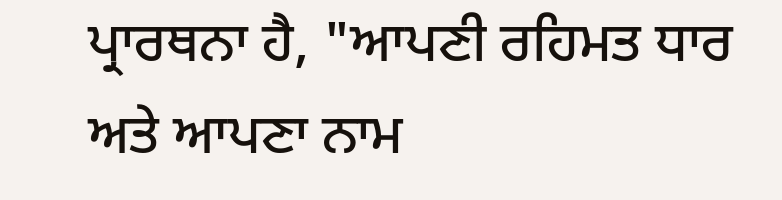ਪ੍ਰਾਰਥਨਾ ਹੈ, "ਆਪਣੀ ਰਹਿਮਤ ਧਾਰ ਅਤੇ ਆਪਣਾ ਨਾਮ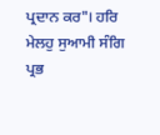ਪ੍ਰਦਾਨ ਕਰ"। ਹਰਿ ਮੇਲਹੁ ਸੁਆਮੀ ਸੰਗਿ ਪ੍ਰਭ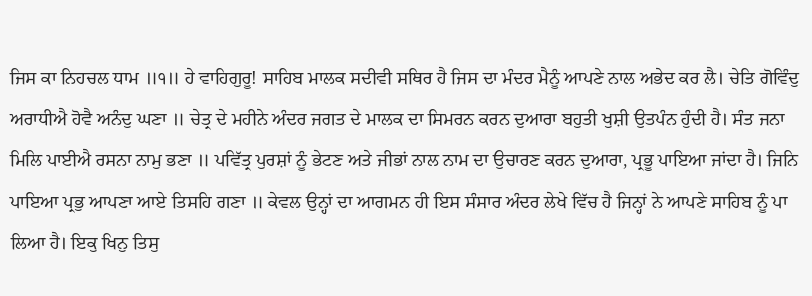ਜਿਸ ਕਾ ਨਿਹਚਲ ਧਾਮ ॥੧॥ ਹੇ ਵਾਹਿਗੁਰੂ! ਸਾਹਿਬ ਮਾਲਕ ਸਦੀਵੀ ਸਥਿਰ ਹੈ ਜਿਸ ਦਾ ਮੰਦਰ ਮੈਨੂੰ ਆਪਣੇ ਨਾਲ ਅਭੇਦ ਕਰ ਲੈ। ਚੇਤਿ ਗੋਵਿੰਦੁ ਅਰਾਧੀਐ ਹੋਵੈ ਅਨੰਦੁ ਘਣਾ ॥ ਚੇਤ੍ਰ ਦੇ ਮਹੀਨੇ ਅੰਦਰ ਜਗਤ ਦੇ ਮਾਲਕ ਦਾ ਸਿਮਰਨ ਕਰਨ ਦੁਆਰਾ ਬਹੁਤੀ ਖੁਸ਼ੀ ਉਤਪੰਨ ਹੁੰਦੀ ਹੈ। ਸੰਤ ਜਨਾ ਮਿਲਿ ਪਾਈਐ ਰਸਨਾ ਨਾਮੁ ਭਣਾ ॥ ਪਵਿੱਤ੍ਰ ਪੁਰਸ਼ਾਂ ਨੂੰ ਭੇਟਣ ਅਤੇ ਜੀਭਾਂ ਨਾਲ ਨਾਮ ਦਾ ਉਚਾਰਣ ਕਰਨ ਦੁਆਰਾ, ਪ੍ਰਭੂ ਪਾਇਆ ਜਾਂਦਾ ਹੈ। ਜਿਨਿ ਪਾਇਆ ਪ੍ਰਭੁ ਆਪਣਾ ਆਏ ਤਿਸਹਿ ਗਣਾ ॥ ਕੇਵਲ ਉਨ੍ਹਾਂ ਦਾ ਆਗਮਨ ਹੀ ਇਸ ਸੰਸਾਰ ਅੰਦਰ ਲੇਖੇ ਵਿੱਚ ਹੈ ਜਿਨ੍ਹਾਂ ਨੇ ਆਪਣੇ ਸਾਹਿਬ ਨੂੰ ਪਾ ਲਿਆ ਹੈ। ਇਕੁ ਖਿਨੁ ਤਿਸੁ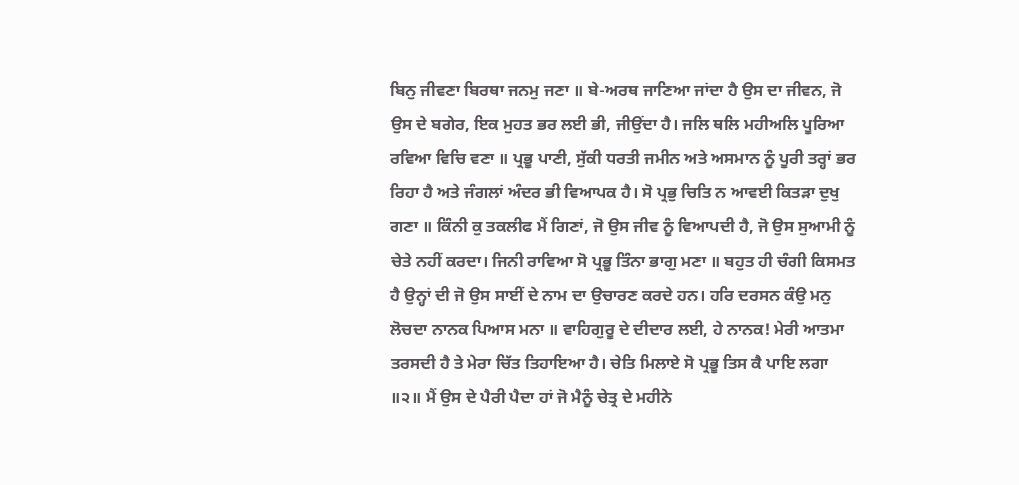ਬਿਨੁ ਜੀਵਣਾ ਬਿਰਥਾ ਜਨਮੁ ਜਣਾ ॥ ਬੇ-ਅਰਥ ਜਾਣਿਆ ਜਾਂਦਾ ਹੈ ਉਸ ਦਾ ਜੀਵਨ, ਜੋ ਉਸ ਦੇ ਬਗੇਰ, ਇਕ ਮੁਹਤ ਭਰ ਲਈ ਭੀ, ਜੀਉਂਦਾ ਹੈ। ਜਲਿ ਥਲਿ ਮਹੀਅਲਿ ਪੂਰਿਆ ਰਵਿਆ ਵਿਚਿ ਵਣਾ ॥ ਪ੍ਰਭੂ ਪਾਣੀ, ਸੁੱਕੀ ਧਰਤੀ ਜਮੀਨ ਅਤੇ ਅਸਮਾਨ ਨੂੰ ਪੂਰੀ ਤਰ੍ਹਾਂ ਭਰ ਰਿਹਾ ਹੈ ਅਤੇ ਜੰਗਲਾਂ ਅੰਦਰ ਭੀ ਵਿਆਪਕ ਹੈ। ਸੋ ਪ੍ਰਭੁ ਚਿਤਿ ਨ ਆਵਈ ਕਿਤੜਾ ਦੁਖੁ ਗਣਾ ॥ ਕਿੰਨੀ ਕੁ ਤਕਲੀਫ ਮੈਂ ਗਿਣਾਂ, ਜੋ ਉਸ ਜੀਵ ਨੂੰ ਵਿਆਪਦੀ ਹੈ, ਜੋ ਉਸ ਸੁਆਮੀ ਨੂੰ ਚੇਤੇ ਨਹੀਂ ਕਰਦਾ। ਜਿਨੀ ਰਾਵਿਆ ਸੋ ਪ੍ਰਭੂ ਤਿੰਨਾ ਭਾਗੁ ਮਣਾ ॥ ਬਹੁਤ ਹੀ ਚੰਗੀ ਕਿਸਮਤ ਹੈ ਉਨ੍ਹਾਂ ਦੀ ਜੋ ਉਸ ਸਾਈਂ ਦੇ ਨਾਮ ਦਾ ਉਚਾਰਣ ਕਰਦੇ ਹਨ। ਹਰਿ ਦਰਸਨ ਕੰਉ ਮਨੁ ਲੋਚਦਾ ਨਾਨਕ ਪਿਆਸ ਮਨਾ ॥ ਵਾਹਿਗੁਰੂ ਦੇ ਦੀਦਾਰ ਲਈ, ਹੇ ਨਾਨਕ! ਮੇਰੀ ਆਤਮਾ ਤਰਸਦੀ ਹੈ ਤੇ ਮੇਰਾ ਚਿੱਤ ਤਿਹਾਇਆ ਹੈ। ਚੇਤਿ ਮਿਲਾਏ ਸੋ ਪ੍ਰਭੂ ਤਿਸ ਕੈ ਪਾਇ ਲਗਾ ॥੨॥ ਮੈਂ ਉਸ ਦੇ ਪੈਰੀ ਪੈਦਾ ਹਾਂ ਜੋ ਮੈਨੂੰ ਚੇਤ੍ਰ ਦੇ ਮਹੀਨੇ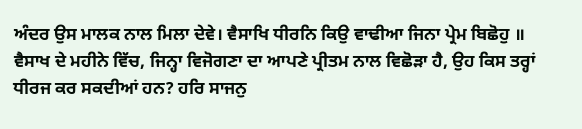ਅੰਦਰ ਉਸ ਮਾਲਕ ਨਾਲ ਮਿਲਾ ਦੇਵੇ। ਵੈਸਾਖਿ ਧੀਰਨਿ ਕਿਉ ਵਾਢੀਆ ਜਿਨਾ ਪ੍ਰੇਮ ਬਿਛੋਹੁ ॥ ਵੈਸਾਖ ਦੇ ਮਹੀਨੇ ਵਿੱਚ, ਜਿਨ੍ਹਾ ਵਿਜੋਗਣਾ ਦਾ ਆਪਣੇ ਪ੍ਰੀਤਮ ਨਾਲ ਵਿਛੋੜਾ ਹੈ, ਉਹ ਕਿਸ ਤਰ੍ਹਾਂ ਧੀਰਜ ਕਰ ਸਕਦੀਆਂ ਹਨ? ਹਰਿ ਸਾਜਨੁ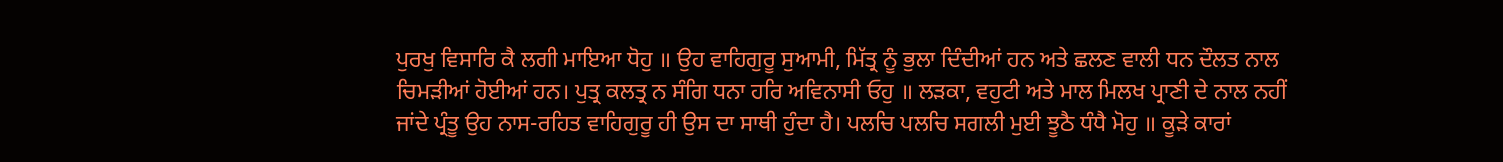ਪੁਰਖੁ ਵਿਸਾਰਿ ਕੈ ਲਗੀ ਮਾਇਆ ਧੋਹੁ ॥ ਉਹ ਵਾਹਿਗੁਰੂ ਸੁਆਮੀ, ਮਿੱਤ੍ਰ ਨੂੰ ਭੁਲਾ ਦਿੰਦੀਆਂ ਹਨ ਅਤੇ ਛਲਣ ਵਾਲੀ ਧਨ ਦੌਲਤ ਨਾਲ ਚਿਮੜੀਆਂ ਹੋਈਆਂ ਹਨ। ਪੁਤ੍ਰ ਕਲਤ੍ਰ ਨ ਸੰਗਿ ਧਨਾ ਹਰਿ ਅਵਿਨਾਸੀ ਓਹੁ ॥ ਲੜਕਾ, ਵਹੁਟੀ ਅਤੇ ਮਾਲ ਮਿਲਖ ਪ੍ਰਾਣੀ ਦੇ ਨਾਲ ਨਹੀਂ ਜਾਂਦੇ ਪ੍ਰੰਤੂ ਉਹ ਨਾਸ-ਰਹਿਤ ਵਾਹਿਗੁਰੂ ਹੀ ਉਸ ਦਾ ਸਾਥੀ ਹੁੰਦਾ ਹੈ। ਪਲਚਿ ਪਲਚਿ ਸਗਲੀ ਮੁਈ ਝੂਠੈ ਧੰਧੈ ਮੋਹੁ ॥ ਕੂੜੇ ਕਾਰਾਂ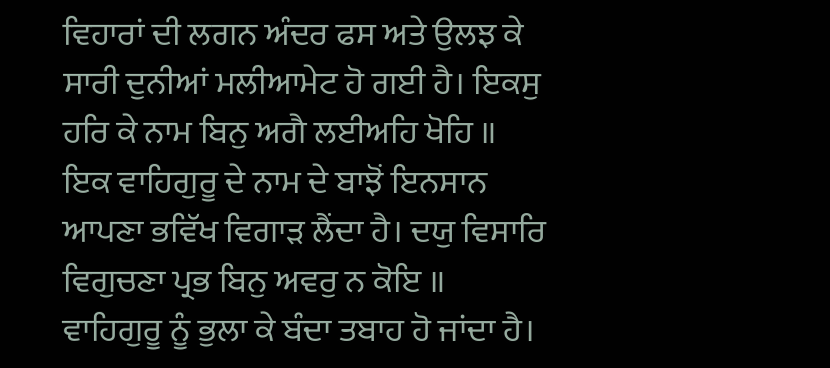ਵਿਹਾਰਾਂ ਦੀ ਲਗਨ ਅੰਦਰ ਫਸ ਅਤੇ ਉਲਝ ਕੇ ਸਾਰੀ ਦੁਨੀਆਂ ਮਲੀਆਮੇਟ ਹੋ ਗਈ ਹੈ। ਇਕਸੁ ਹਰਿ ਕੇ ਨਾਮ ਬਿਨੁ ਅਗੈ ਲਈਅਹਿ ਖੋਹਿ ॥ ਇਕ ਵਾਹਿਗੁਰੂ ਦੇ ਨਾਮ ਦੇ ਬਾਝੋਂ ਇਨਸਾਨ ਆਪਣਾ ਭਵਿੱਖ ਵਿਗਾੜ ਲੈਂਦਾ ਹੈ। ਦਯੁ ਵਿਸਾਰਿ ਵਿਗੁਚਣਾ ਪ੍ਰਭ ਬਿਨੁ ਅਵਰੁ ਨ ਕੋਇ ॥ ਵਾਹਿਗੁਰੂ ਨੂੰ ਭੁਲਾ ਕੇ ਬੰਦਾ ਤਬਾਹ ਹੋ ਜਾਂਦਾ ਹੈ।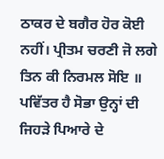ਠਾਕਰ ਦੇ ਬਗੈਰ ਹੋਰ ਕੋਈ ਨਹੀਂ। ਪ੍ਰੀਤਮ ਚਰਣੀ ਜੋ ਲਗੇ ਤਿਨ ਕੀ ਨਿਰਮਲ ਸੋਇ ॥ ਪਵਿੱਤਰ ਹੈ ਸੋਭਾ ਉਨ੍ਹਾਂ ਦੀ ਜਿਹੜੇ ਪਿਆਰੇ ਦੇ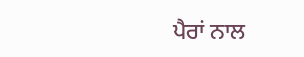ਪੈਰਾਂ ਨਾਲ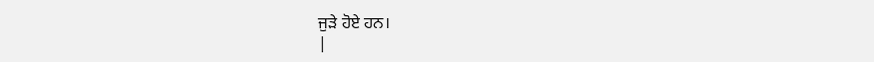ਜੁੜੇ ਹੋਏ ਹਨ।
|